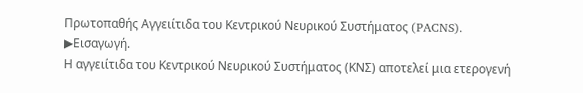Πρωτοπαθής Αγγειίτιδα του Κεντρικού Νευρικού Συστήματος (PACNS).
▶Εισαγωγή.
Η αγγειίτιδα του Κεντρικού Νευρικού Συστήματος (ΚΝΣ) αποτελεί μια ετερογενή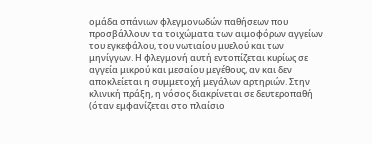ομάδα σπάνιων φλεγμονωδών παθήσεων που προσβάλλουν τα τοιχώματα των αιμοφόρων αγγείων του εγκεφάλου, του νωτιαίου μυελού και των μηνίγγων. Η φλεγμονή αυτή εντοπίζεται κυρίως σε αγγεία μικρού και μεσαίου μεγέθους, αν και δεν αποκλείεται η συμμετοχή μεγάλων αρτηριών. Στην κλινική πράξη, η νόσος διακρίνεται σε δευτεροπαθή (όταν εμφανίζεται στο πλαίσιο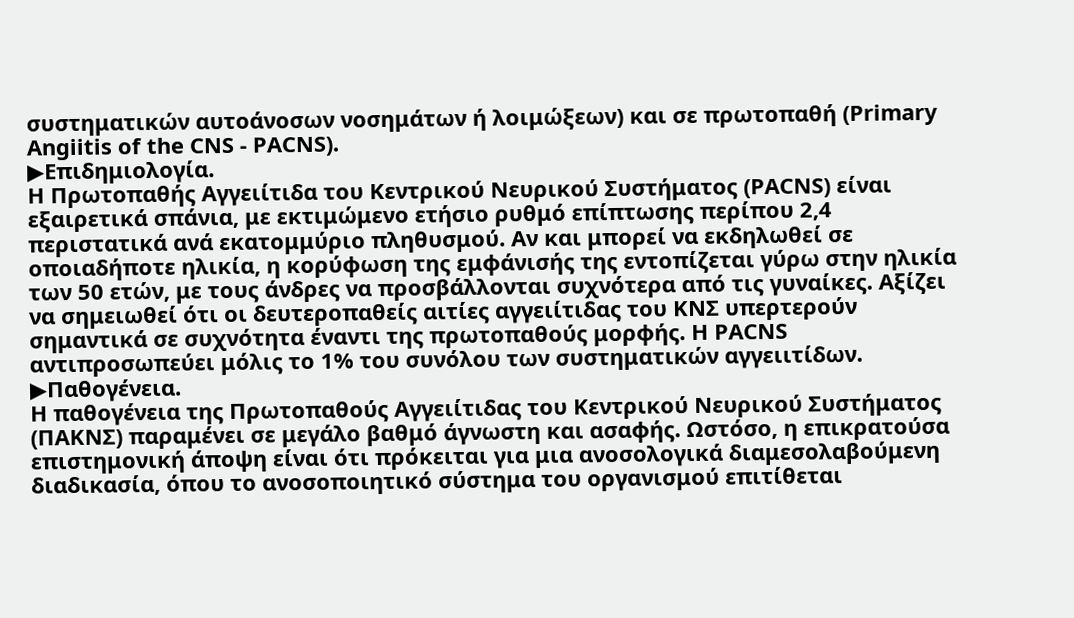συστηματικών αυτοάνοσων νοσημάτων ή λοιμώξεων) και σε πρωτοπαθή (Primary Angiitis of the CNS - PACNS).
▶Επιδημιολογία.
Η Πρωτοπαθής Αγγειίτιδα του Κεντρικού Νευρικού Συστήματος (PACNS) είναι εξαιρετικά σπάνια, με εκτιμώμενο ετήσιο ρυθμό επίπτωσης περίπου 2,4 περιστατικά ανά εκατομμύριο πληθυσμού. Αν και μπορεί να εκδηλωθεί σε οποιαδήποτε ηλικία, η κορύφωση της εμφάνισής της εντοπίζεται γύρω στην ηλικία των 50 ετών, με τους άνδρες να προσβάλλονται συχνότερα από τις γυναίκες. Αξίζει να σημειωθεί ότι οι δευτεροπαθείς αιτίες αγγειίτιδας του ΚΝΣ υπερτερούν σημαντικά σε συχνότητα έναντι της πρωτοπαθούς μορφής. Η PACNS αντιπροσωπεύει μόλις το 1% του συνόλου των συστηματικών αγγειιτίδων.
▶Παθογένεια.
Η παθογένεια της Πρωτοπαθούς Αγγειίτιδας του Κεντρικού Νευρικού Συστήματος (ΠΑΚΝΣ) παραμένει σε μεγάλο βαθμό άγνωστη και ασαφής. Ωστόσο, η επικρατούσα επιστημονική άποψη είναι ότι πρόκειται για μια ανοσολογικά διαμεσολαβούμενη διαδικασία, όπου το ανοσοποιητικό σύστημα του οργανισμού επιτίθεται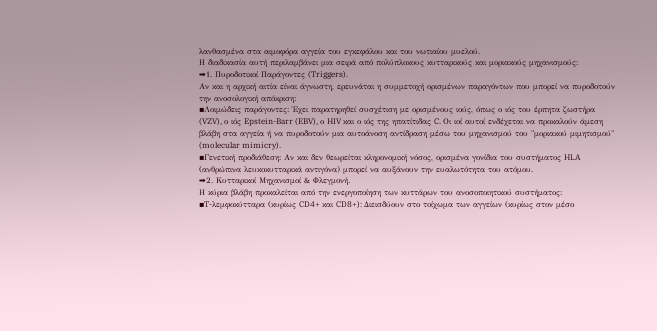λανθασμένα στα αιμοφόρα αγγεία του εγκεφάλου και του νωτιαίου μυελού.
Η διαδικασία αυτή περιλαμβάνει μια σειρά από πολύπλοκους κυτταρικούς και μοριακούς μηχανισμούς:
➡1. Πυροδοτικοί Παράγοντες (Triggers).
Αν και η αρχική αιτία είναι άγνωστη, ερευνάται η συμμετοχή ορισμένων παραγόντων που μπορεί να πυροδοτούν την ανοσολογική απόκριση:
▪Λοιμώδεις παράγοντες: Έχει παρατηρηθεί συσχέτιση με ορισμένους ιούς, όπως ο ιός του έρπητα ζωστήρα (VZV), ο ιός Epstein-Barr (EBV), ο HIV και ο ιός της ηπατίτιδας C. Οι ιοί αυτοί ενδέχεται να προκαλούν άμεση βλάβη στα αγγεία ή να πυροδοτούν μια αυτοάνοση αντίδραση μέσω του μηχανισμού του "μοριακού μιμητισμού" (molecular mimicry).
▪Γενετική προδιάθεση: Αν και δεν θεωρείται κληρονομική νόσος, ορισμένα γονίδια του συστήματος HLA (ανθρώπινα λευκοκυτταρικά αντιγόνα) μπορεί να αυξάνουν την ευαλωτότητα του ατόμου.
➡2. Κυτταρικοί Μηχανισμοί & Φλεγμονή.
Η κύρια βλάβη προκαλείται από την ενεργοποίηση των κυττάρων του ανοσοποιητικού συστήματος:
▪T-λεμφοκύτταρα (κυρίως CD4+ και CD8+): Διεισδύουν στο τοίχωμα των αγγείων (κυρίως στον μέσο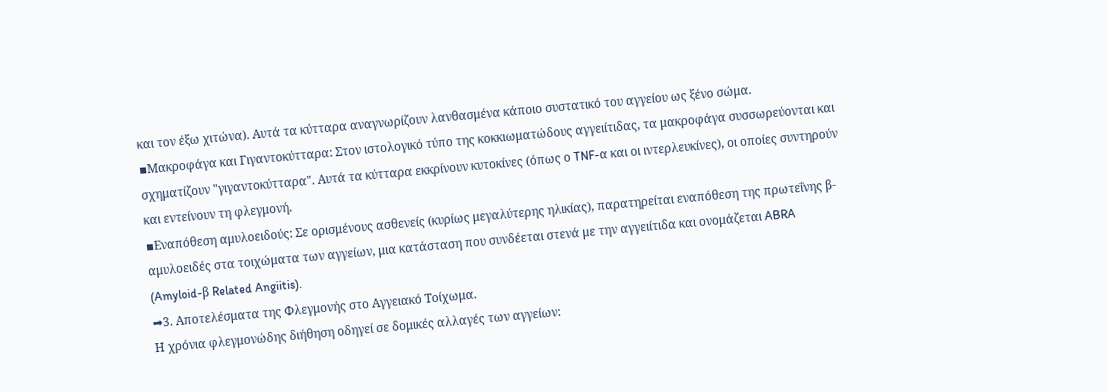και τον έξω χιτώνα). Αυτά τα κύτταρα αναγνωρίζουν λανθασμένα κάποιο συστατικό του αγγείου ως ξένο σώμα.
▪Μακροφάγα και Γιγαντοκύτταρα: Στον ιστολογικό τύπο της κοκκιωματώδους αγγειίτιδας, τα μακροφάγα συσσωρεύονται και σχηματίζουν "γιγαντοκύτταρα". Αυτά τα κύτταρα εκκρίνουν κυτοκίνες (όπως ο TNF-α και οι ιντερλευκίνες), οι οποίες συντηρούν και εντείνουν τη φλεγμονή.
▪Εναπόθεση αμυλοειδούς: Σε ορισμένους ασθενείς (κυρίως μεγαλύτερης ηλικίας), παρατηρείται εναπόθεση της πρωτεΐνης β-αμυλοειδές στα τοιχώματα των αγγείων, μια κατάσταση που συνδέεται στενά με την αγγειίτιδα και ονομάζεται ABRA (Amyloid-β Related Angiitis).
➡3. Αποτελέσματα της Φλεγμονής στο Αγγειακό Τοίχωμα.
Η χρόνια φλεγμονώδης διήθηση οδηγεί σε δομικές αλλαγές των αγγείων: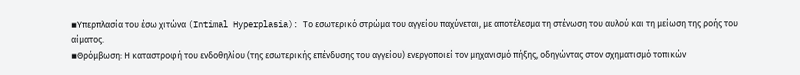▪Υπερπλασία του έσω χιτώνα (Intimal Hyperplasia): Το εσωτερικό στρώμα του αγγείου παχύνεται, με αποτέλεσμα τη στένωση του αυλού και τη μείωση της ροής του αίματος.
▪Θρόμβωση: Η καταστροφή του ενδοθηλίου (της εσωτερικής επένδυσης του αγγείου) ενεργοποιεί τον μηχανισμό πήξης, οδηγώντας στον σχηματισμό τοπικών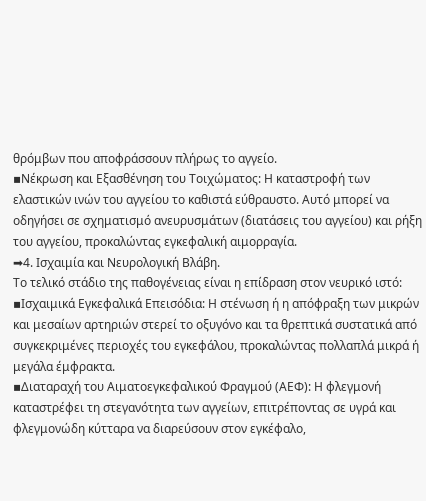θρόμβων που αποφράσσουν πλήρως το αγγείο.
▪Νέκρωση και Εξασθένηση του Τοιχώματος: Η καταστροφή των ελαστικών ινών του αγγείου το καθιστά εύθραυστο. Αυτό μπορεί να οδηγήσει σε σχηματισμό ανευρυσμάτων (διατάσεις του αγγείου) και ρήξη του αγγείου, προκαλώντας εγκεφαλική αιμορραγία.
➡4. Ισχαιμία και Νευρολογική Βλάβη.
Το τελικό στάδιο της παθογένειας είναι η επίδραση στον νευρικό ιστό:
▪Ισχαιμικά Εγκεφαλικά Επεισόδια: Η στένωση ή η απόφραξη των μικρών και μεσαίων αρτηριών στερεί το οξυγόνο και τα θρεπτικά συστατικά από συγκεκριμένες περιοχές του εγκεφάλου, προκαλώντας πολλαπλά μικρά ή μεγάλα έμφρακτα.
▪Διαταραχή του Αιματοεγκεφαλικού Φραγμού (ΑΕΦ): Η φλεγμονή καταστρέφει τη στεγανότητα των αγγείων, επιτρέποντας σε υγρά και φλεγμονώδη κύτταρα να διαρεύσουν στον εγκέφαλο,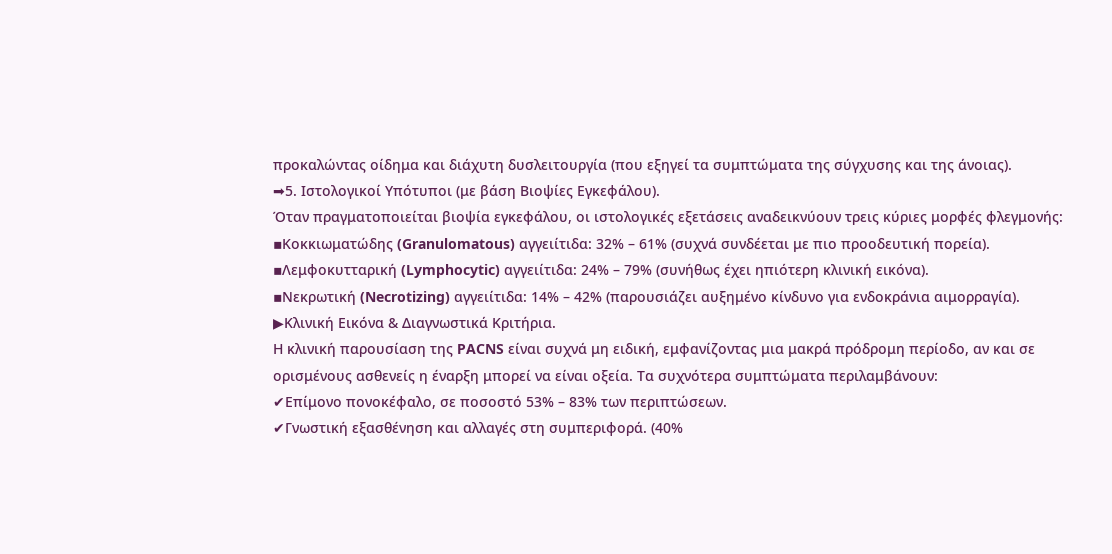προκαλώντας οίδημα και διάχυτη δυσλειτουργία (που εξηγεί τα συμπτώματα της σύγχυσης και της άνοιας).
➡5. Ιστολογικοί Υπότυποι (με βάση Βιοψίες Εγκεφάλου).
Όταν πραγματοποιείται βιοψία εγκεφάλου, οι ιστολογικές εξετάσεις αναδεικνύουν τρεις κύριες μορφές φλεγμονής:
▪Κοκκιωματώδης (Granulomatous) αγγειίτιδα: 32% – 61% (συχνά συνδέεται με πιο προοδευτική πορεία).
▪Λεμφοκυτταρική (Lymphocytic) αγγειίτιδα: 24% – 79% (συνήθως έχει ηπιότερη κλινική εικόνα).
▪Νεκρωτική (Necrotizing) αγγειίτιδα: 14% – 42% (παρουσιάζει αυξημένο κίνδυνο για ενδοκράνια αιμορραγία).
▶Κλινική Εικόνα & Διαγνωστικά Κριτήρια.
Η κλινική παρουσίαση της PACNS είναι συχνά μη ειδική, εμφανίζοντας μια μακρά πρόδρομη περίοδο, αν και σε ορισμένους ασθενείς η έναρξη μπορεί να είναι οξεία. Τα συχνότερα συμπτώματα περιλαμβάνουν:
✔Επίμονο πονοκέφαλο, σε ποσοστό 53% – 83% των περιπτώσεων.
✔Γνωστική εξασθένηση και αλλαγές στη συμπεριφορά. (40%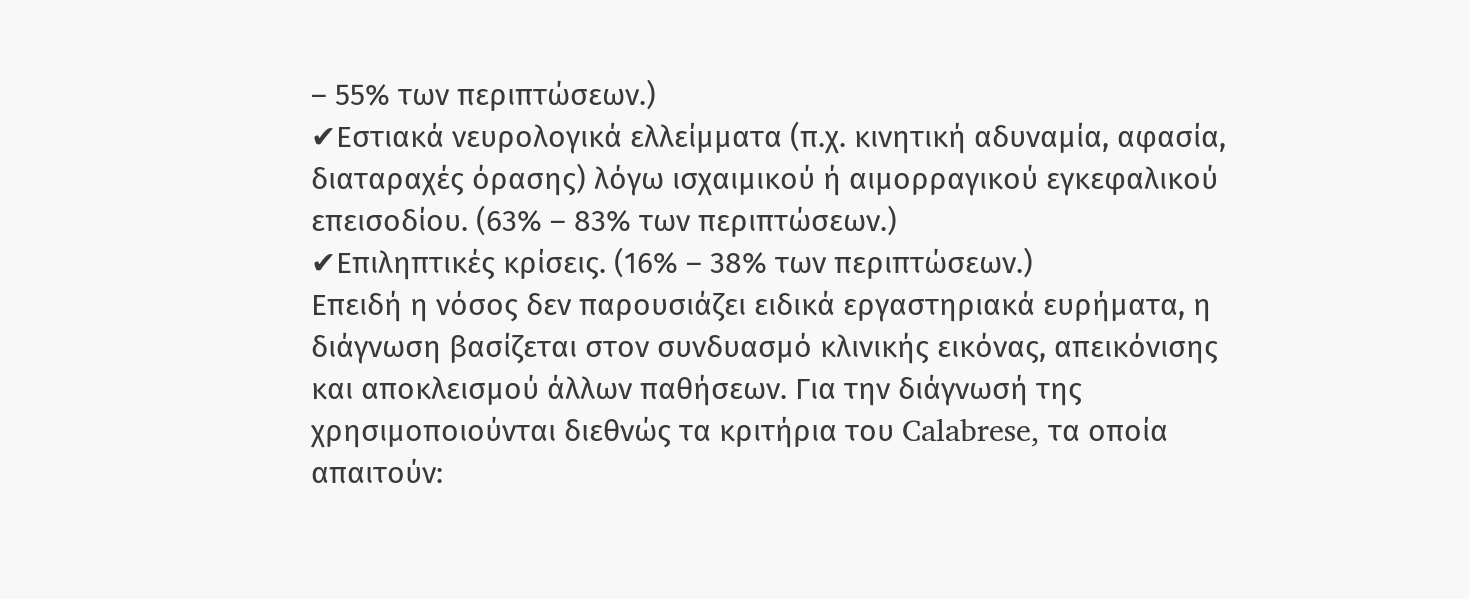– 55% των περιπτώσεων.)
✔Εστιακά νευρολογικά ελλείμματα (π.χ. κινητική αδυναμία, αφασία, διαταραχές όρασης) λόγω ισχαιμικού ή αιμορραγικού εγκεφαλικού επεισοδίου. (63% – 83% των περιπτώσεων.)
✔Επιληπτικές κρίσεις. (16% – 38% των περιπτώσεων.)
Επειδή η νόσος δεν παρουσιάζει ειδικά εργαστηριακά ευρήματα, η διάγνωση βασίζεται στον συνδυασμό κλινικής εικόνας, απεικόνισης και αποκλεισμού άλλων παθήσεων. Για την διάγνωσή της χρησιμοποιούνται διεθνώς τα κριτήρια του Calabrese, τα οποία απαιτούν: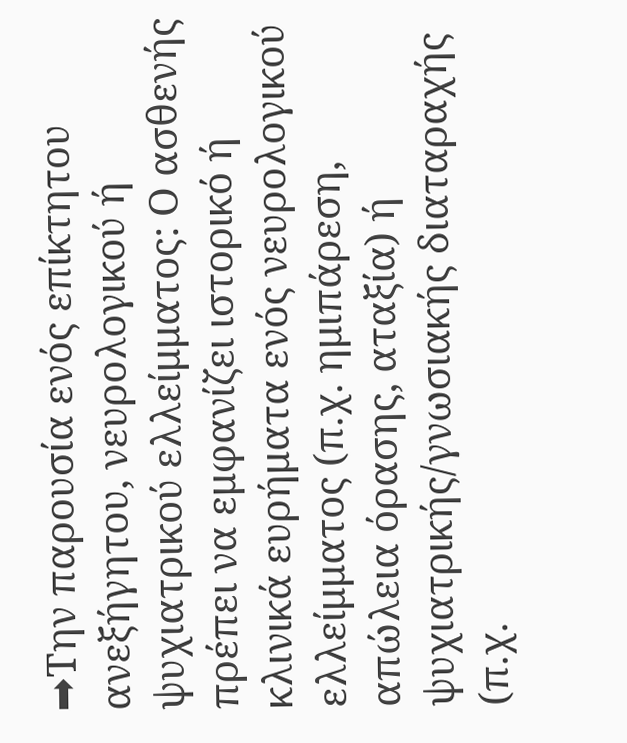➡Την παρουσία ενός επίκτητου ανεξήγητου, νευρολογικού ή ψυχιατρικού ελλείμματος: Ο ασθενής πρέπει να εμφανίζει ιστορικό ή κλινικά ευρήματα ενός νευρολογικού ελλείμματος (π.χ. ημιπάρεση, απώλεια όρασης, αταξία) ή ψυχιατρικής/γνωσιακής διαταραχής (π.χ.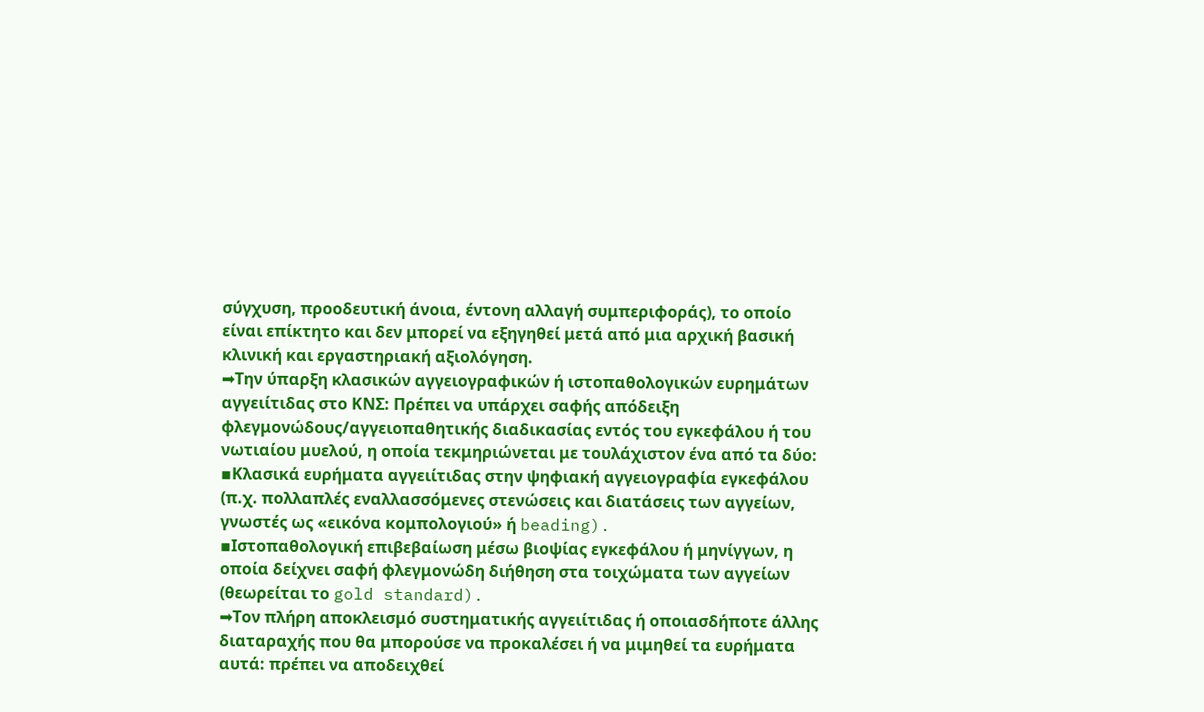σύγχυση, προοδευτική άνοια, έντονη αλλαγή συμπεριφοράς), το οποίο είναι επίκτητο και δεν μπορεί να εξηγηθεί μετά από μια αρχική βασική κλινική και εργαστηριακή αξιολόγηση.
➡Την ύπαρξη κλασικών αγγειογραφικών ή ιστοπαθολογικών ευρημάτων αγγειίτιδας στο ΚΝΣ: Πρέπει να υπάρχει σαφής απόδειξη φλεγμονώδους/αγγειοπαθητικής διαδικασίας εντός του εγκεφάλου ή του νωτιαίου μυελού, η οποία τεκμηριώνεται με τουλάχιστον ένα από τα δύο:
▪Κλασικά ευρήματα αγγειίτιδας στην ψηφιακή αγγειογραφία εγκεφάλου (π.χ. πολλαπλές εναλλασσόμενες στενώσεις και διατάσεις των αγγείων, γνωστές ως «εικόνα κομπολογιού» ή beading).
▪Ιστοπαθολογική επιβεβαίωση μέσω βιοψίας εγκεφάλου ή μηνίγγων, η οποία δείχνει σαφή φλεγμονώδη διήθηση στα τοιχώματα των αγγείων (θεωρείται το gold standard).
➡Τον πλήρη αποκλεισμό συστηματικής αγγειίτιδας ή οποιασδήποτε άλλης διαταραχής που θα μπορούσε να προκαλέσει ή να μιμηθεί τα ευρήματα αυτά: πρέπει να αποδειχθεί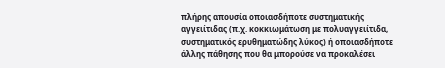πλήρης απουσία οποιασδήποτε συστηματικής αγγειίτιδας (π.χ. κοκκιωμάτωση με πολυαγγειίτιδα, συστηματικός ερυθηματώδης λύκος) ή οποιασδήποτε άλλης πάθησης που θα μπορούσε να προκαλέσει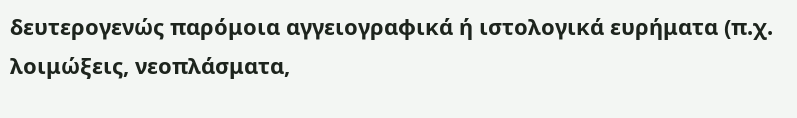δευτερογενώς παρόμοια αγγειογραφικά ή ιστολογικά ευρήματα (π.χ. λοιμώξεις, νεοπλάσματα,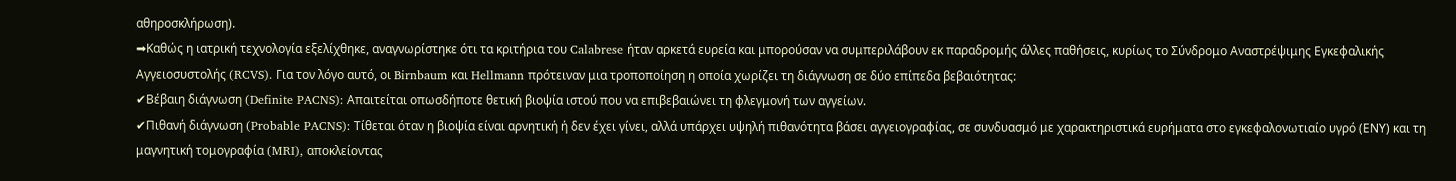αθηροσκλήρωση).
➡Καθώς η ιατρική τεχνολογία εξελίχθηκε, αναγνωρίστηκε ότι τα κριτήρια του Calabrese ήταν αρκετά ευρεία και μπορούσαν να συμπεριλάβουν εκ παραδρομής άλλες παθήσεις, κυρίως το Σύνδρομο Αναστρέψιμης Εγκεφαλικής Αγγειοσυστολής (RCVS). Για τον λόγο αυτό, οι Birnbaum και Hellmann πρότειναν μια τροποποίηση η οποία χωρίζει τη διάγνωση σε δύο επίπεδα βεβαιότητας:
✔Βέβαιη διάγνωση (Definite PACNS): Απαιτείται οπωσδήποτε θετική βιοψία ιστού που να επιβεβαιώνει τη φλεγμονή των αγγείων.
✔Πιθανή διάγνωση (Probable PACNS): Τίθεται όταν η βιοψία είναι αρνητική ή δεν έχει γίνει, αλλά υπάρχει υψηλή πιθανότητα βάσει αγγειογραφίας, σε συνδυασμό με χαρακτηριστικά ευρήματα στο εγκεφαλονωτιαίο υγρό (ΕΝΥ) και τη μαγνητική τομογραφία (MRI), αποκλείοντας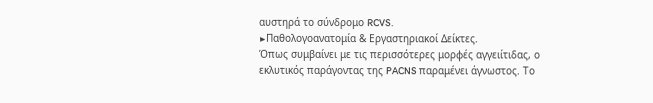αυστηρά το σύνδρομο RCVS.
▶Παθολογοανατομία & Εργαστηριακοί Δείκτες.
Όπως συμβαίνει με τις περισσότερες μορφές αγγειίτιδας, ο εκλυτικός παράγοντας της PACNS παραμένει άγνωστος. Το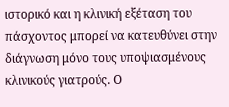ιστορικό και η κλινική εξέταση του πάσχοντος μπορεί να κατευθύνει στην διάγνωση μόνο τους υποψιασμένους κλινικούς γιατρούς. Ο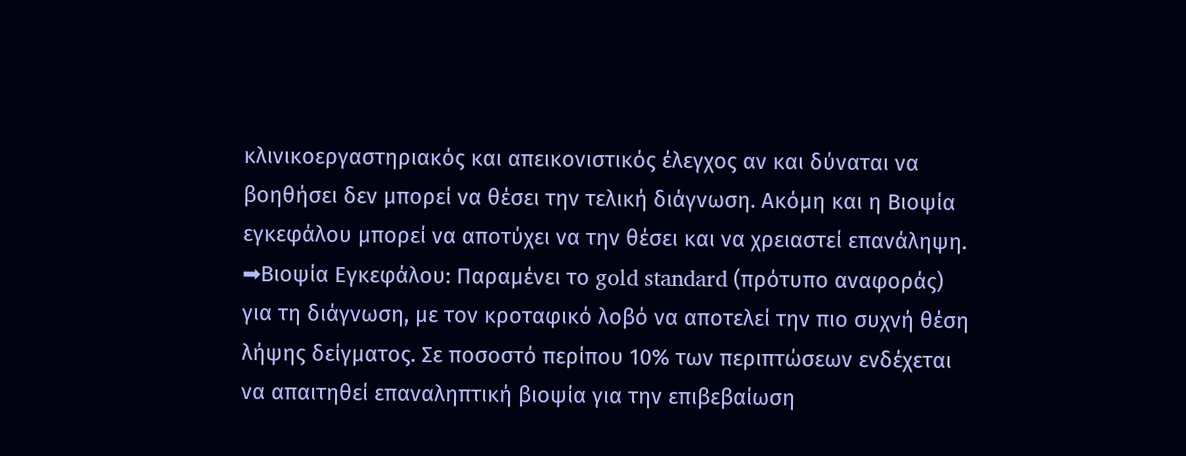κλινικοεργαστηριακός και απεικονιστικός έλεγχος αν και δύναται να βοηθήσει δεν μπορεί να θέσει την τελική διάγνωση. Ακόμη και η Βιοψία εγκεφάλου μπορεί να αποτύχει να την θέσει και να χρειαστεί επανάληψη.
➡Βιοψία Εγκεφάλου: Παραμένει το gold standard (πρότυπο αναφοράς) για τη διάγνωση, με τον κροταφικό λοβό να αποτελεί την πιο συχνή θέση λήψης δείγματος. Σε ποσοστό περίπου 10% των περιπτώσεων ενδέχεται να απαιτηθεί επαναληπτική βιοψία για την επιβεβαίωση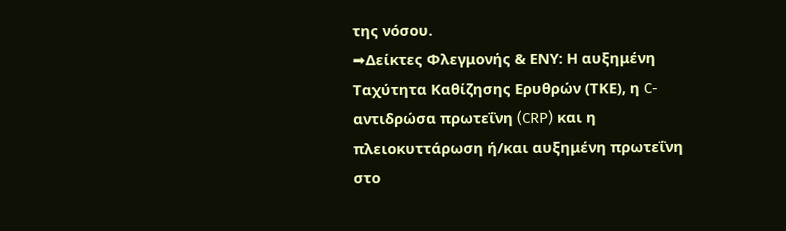της νόσου.
➡Δείκτες Φλεγμονής & ΕΝΥ: Η αυξημένη Ταχύτητα Καθίζησης Ερυθρών (ΤΚΕ), η C-αντιδρώσα πρωτεΐνη (CRP) και η πλειοκυττάρωση ή/και αυξημένη πρωτεΐνη στο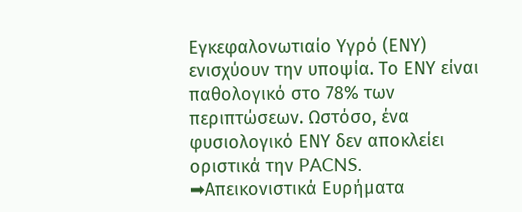Εγκεφαλονωτιαίο Υγρό (ΕΝΥ) ενισχύουν την υποψία. Το ΕΝΥ είναι παθολογικό στο 78% των περιπτώσεων. Ωστόσο, ένα φυσιολογικό ΕΝΥ δεν αποκλείει οριστικά την PACNS.
➡Απεικονιστικά Ευρήματα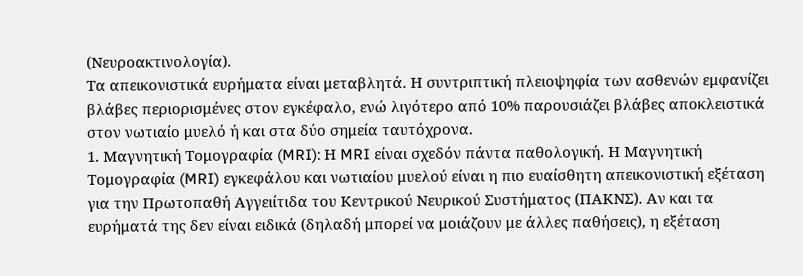(Νευροακτινολογία).
Τα απεικονιστικά ευρήματα είναι μεταβλητά. Η συντριπτική πλειοψηφία των ασθενών εμφανίζει βλάβες περιορισμένες στον εγκέφαλο, ενώ λιγότερο από 10% παρουσιάζει βλάβες αποκλειστικά στον νωτιαίο μυελό ή και στα δύο σημεία ταυτόχρονα.
1. Μαγνητική Τομογραφία (MRI): Η MRI είναι σχεδόν πάντα παθολογική. Η Μαγνητική Τομογραφία (MRI) εγκεφάλου και νωτιαίου μυελού είναι η πιο ευαίσθητη απεικονιστική εξέταση για την Πρωτοπαθή Αγγειίτιδα του Κεντρικού Νευρικού Συστήματος (ΠΑΚΝΣ). Αν και τα ευρήματά της δεν είναι ειδικά (δηλαδή μπορεί να μοιάζουν με άλλες παθήσεις), η εξέταση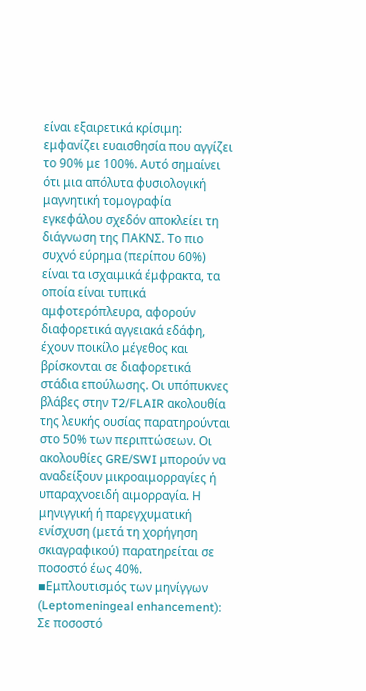είναι εξαιρετικά κρίσιμη: εμφανίζει ευαισθησία που αγγίζει το 90% με 100%. Αυτό σημαίνει ότι μια απόλυτα φυσιολογική μαγνητική τομογραφία εγκεφάλου σχεδόν αποκλείει τη διάγνωση της ΠΑΚΝΣ. Το πιο συχνό εύρημα (περίπου 60%) είναι τα ισχαιμικά έμφρακτα, τα οποία είναι τυπικά αμφοτερόπλευρα, αφορούν διαφορετικά αγγειακά εδάφη, έχουν ποικίλο μέγεθος και βρίσκονται σε διαφορετικά στάδια επούλωσης. Οι υπόπυκνες βλάβες στην T2/FLAIR ακολουθία της λευκής ουσίας παρατηρούνται στο 50% των περιπτώσεων. Οι ακολουθίες GRE/SWI μπορούν να αναδείξουν μικροαιμορραγίες ή υπαραχνοειδή αιμορραγία. Η μηνιγγική ή παρεγχυματική ενίσχυση (μετά τη χορήγηση σκιαγραφικού) παρατηρείται σε ποσοστό έως 40%.
▪Εμπλουτισμός των μηνίγγων (Leptomeningeal enhancement): Σε ποσοστό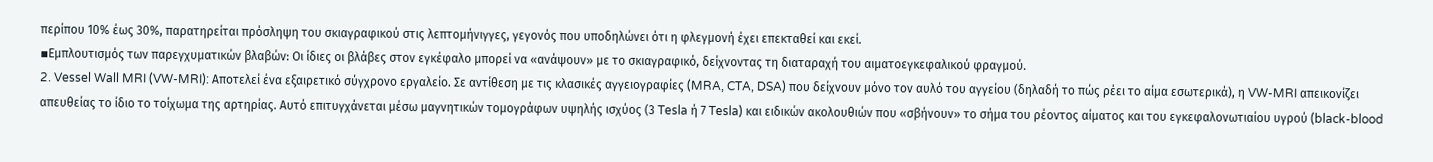περίπου 10% έως 30%, παρατηρείται πρόσληψη του σκιαγραφικού στις λεπτομήνιγγες, γεγονός που υποδηλώνει ότι η φλεγμονή έχει επεκταθεί και εκεί.
▪Εμπλουτισμός των παρεγχυματικών βλαβών: Οι ίδιες οι βλάβες στον εγκέφαλο μπορεί να «ανάψουν» με το σκιαγραφικό, δείχνοντας τη διαταραχή του αιματοεγκεφαλικού φραγμού.
2. Vessel Wall MRI (VW-MRI): Αποτελεί ένα εξαιρετικό σύγχρονο εργαλείο. Σε αντίθεση με τις κλασικές αγγειογραφίες (MRA, CTA, DSA) που δείχνουν μόνο τον αυλό του αγγείου (δηλαδή το πώς ρέει το αίμα εσωτερικά), η VW-MRI απεικονίζει απευθείας το ίδιο το τοίχωμα της αρτηρίας. Αυτό επιτυγχάνεται μέσω μαγνητικών τομογράφων υψηλής ισχύος (3 Tesla ή 7 Tesla) και ειδικών ακολουθιών που «σβήνουν» το σήμα του ρέοντος αίματος και του εγκεφαλονωτιαίου υγρού (black-blood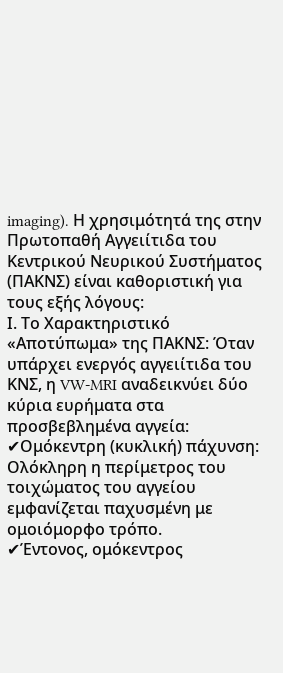imaging). Η χρησιμότητά της στην Πρωτοπαθή Αγγειίτιδα του Κεντρικού Νευρικού Συστήματος (ΠΑΚΝΣ) είναι καθοριστική για τους εξής λόγους:
Ι. Το Χαρακτηριστικό «Αποτύπωμα» της ΠΑΚΝΣ: Όταν υπάρχει ενεργός αγγειίτιδα του ΚΝΣ, η VW-MRI αναδεικνύει δύο κύρια ευρήματα στα προσβεβλημένα αγγεία:
✔Ομόκεντρη (κυκλική) πάχυνση: Ολόκληρη η περίμετρος του τοιχώματος του αγγείου εμφανίζεται παχυσμένη με ομοιόμορφο τρόπο.
✔Έντονος, ομόκεντρος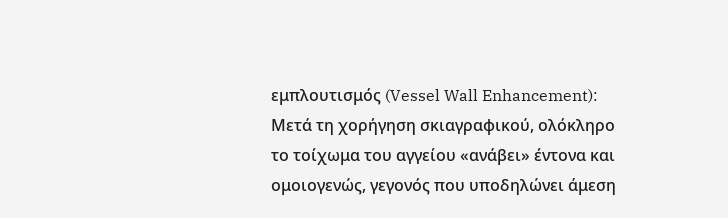εμπλουτισμός (Vessel Wall Enhancement): Μετά τη χορήγηση σκιαγραφικού, ολόκληρο το τοίχωμα του αγγείου «ανάβει» έντονα και ομοιογενώς, γεγονός που υποδηλώνει άμεση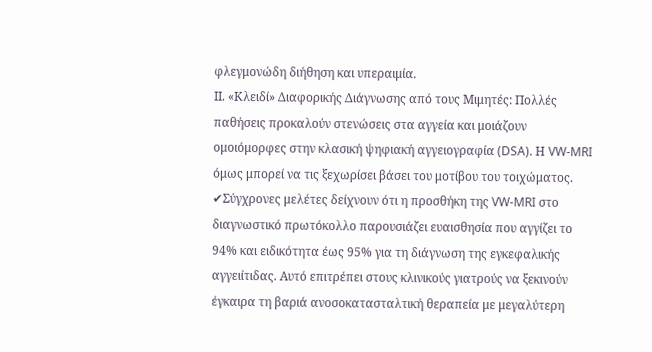φλεγμονώδη διήθηση και υπεραιμία.
ΙΙ. «Κλειδί» Διαφορικής Διάγνωσης από τους Μιμητές: Πολλές παθήσεις προκαλούν στενώσεις στα αγγεία και μοιάζουν ομοιόμορφες στην κλασική ψηφιακή αγγειογραφία (DSA). Η VW-MRI όμως μπορεί να τις ξεχωρίσει βάσει του μοτίβου του τοιχώματος.
✔Σύγχρονες μελέτες δείχνουν ότι η προσθήκη της VW-MRI στο διαγνωστικό πρωτόκολλο παρουσιάζει ευαισθησία που αγγίζει το 94% και ειδικότητα έως 95% για τη διάγνωση της εγκεφαλικής αγγειίτιδας. Αυτό επιτρέπει στους κλινικούς γιατρούς να ξεκινούν έγκαιρα τη βαριά ανοσοκατασταλτική θεραπεία με μεγαλύτερη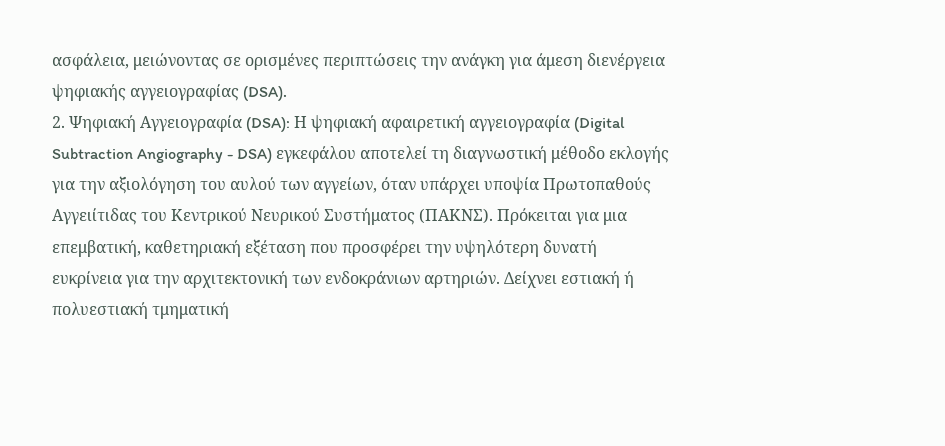ασφάλεια, μειώνοντας σε ορισμένες περιπτώσεις την ανάγκη για άμεση διενέργεια ψηφιακής αγγειογραφίας (DSA).
2. Ψηφιακή Αγγειογραφία (DSA): Η ψηφιακή αφαιρετική αγγειογραφία (Digital Subtraction Angiography - DSA) εγκεφάλου αποτελεί τη διαγνωστική μέθοδο εκλογής για την αξιολόγηση του αυλού των αγγείων, όταν υπάρχει υποψία Πρωτοπαθούς Αγγειίτιδας του Κεντρικού Νευρικού Συστήματος (ΠΑΚΝΣ). Πρόκειται για μια επεμβατική, καθετηριακή εξέταση που προσφέρει την υψηλότερη δυνατή ευκρίνεια για την αρχιτεκτονική των ενδοκράνιων αρτηριών. Δείχνει εστιακή ή πολυεστιακή τμηματική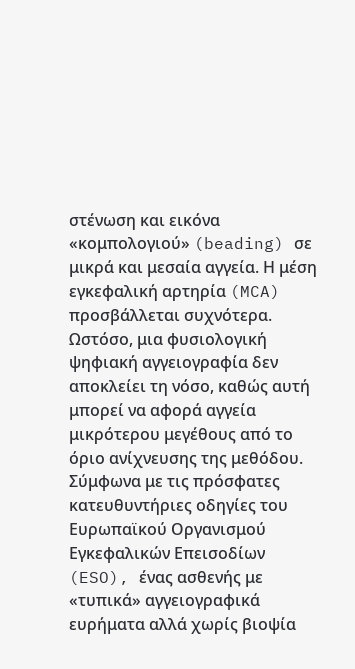στένωση και εικόνα «κομπολογιού» (beading) σε μικρά και μεσαία αγγεία. Η μέση εγκεφαλική αρτηρία (MCA) προσβάλλεται συχνότερα. Ωστόσο, μια φυσιολογική ψηφιακή αγγειογραφία δεν αποκλείει τη νόσο, καθώς αυτή μπορεί να αφορά αγγεία μικρότερου μεγέθους από το όριο ανίχνευσης της μεθόδου. Σύμφωνα με τις πρόσφατες κατευθυντήριες οδηγίες του Ευρωπαϊκού Οργανισμού Εγκεφαλικών Επεισοδίων (ESO), ένας ασθενής με «τυπικά» αγγειογραφικά ευρήματα αλλά χωρίς βιοψία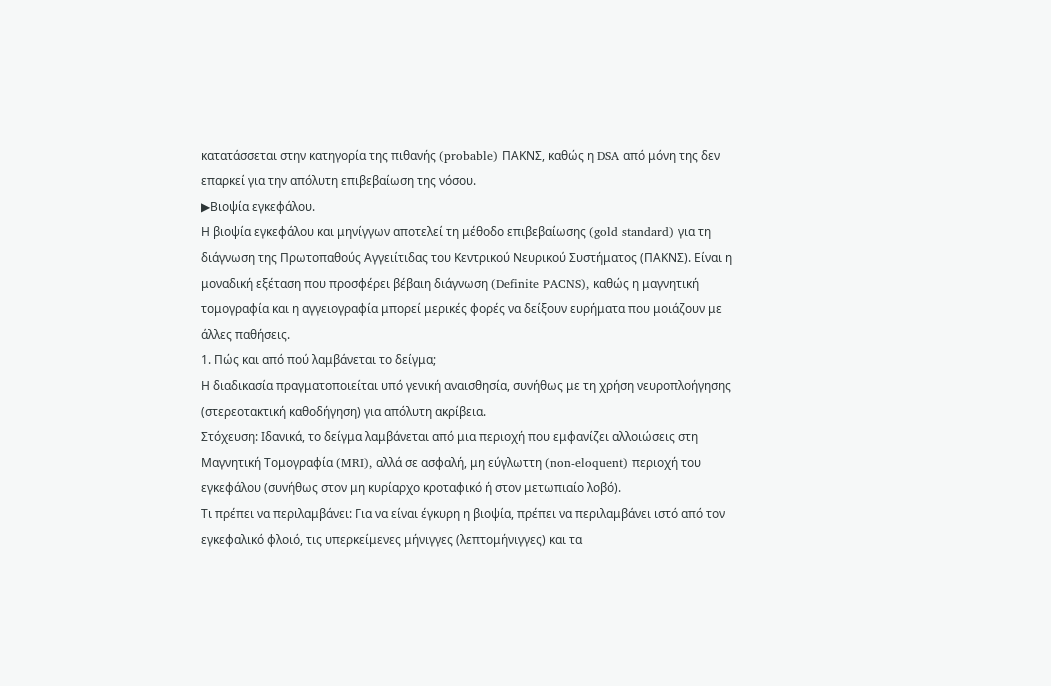κατατάσσεται στην κατηγορία της πιθανής (probable) ΠΑΚΝΣ, καθώς η DSA από μόνη της δεν επαρκεί για την απόλυτη επιβεβαίωση της νόσου.
▶Βιοψία εγκεφάλου.
Η βιοψία εγκεφάλου και μηνίγγων αποτελεί τη μέθοδο επιβεβαίωσης (gold standard) για τη διάγνωση της Πρωτοπαθούς Αγγειίτιδας του Κεντρικού Νευρικού Συστήματος (ΠΑΚΝΣ). Είναι η μοναδική εξέταση που προσφέρει βέβαιη διάγνωση (Definite PACNS), καθώς η μαγνητική τομογραφία και η αγγειογραφία μπορεί μερικές φορές να δείξουν ευρήματα που μοιάζουν με άλλες παθήσεις.
1. Πώς και από πού λαμβάνεται το δείγμα;
Η διαδικασία πραγματοποιείται υπό γενική αναισθησία, συνήθως με τη χρήση νευροπλοήγησης (στερεοτακτική καθοδήγηση) για απόλυτη ακρίβεια.
Στόχευση: Ιδανικά, το δείγμα λαμβάνεται από μια περιοχή που εμφανίζει αλλοιώσεις στη Μαγνητική Τομογραφία (MRI), αλλά σε ασφαλή, μη εύγλωττη (non-eloquent) περιοχή του εγκεφάλου (συνήθως στον μη κυρίαρχο κροταφικό ή στον μετωπιαίο λοβό).
Τι πρέπει να περιλαμβάνει: Για να είναι έγκυρη η βιοψία, πρέπει να περιλαμβάνει ιστό από τον εγκεφαλικό φλοιό, τις υπερκείμενες μήνιγγες (λεπτομήνιγγες) και τα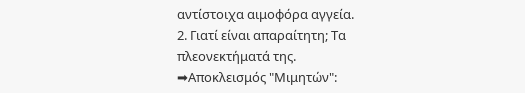αντίστοιχα αιμοφόρα αγγεία.
2. Γιατί είναι απαραίτητη; Τα πλεονεκτήματά της.
➡Αποκλεισμός "Μιμητών":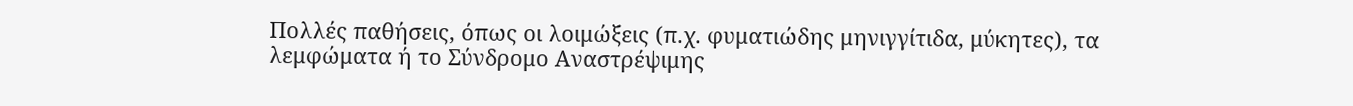Πολλές παθήσεις, όπως οι λοιμώξεις (π.χ. φυματιώδης μηνιγγίτιδα, μύκητες), τα λεμφώματα ή το Σύνδρομο Αναστρέψιμης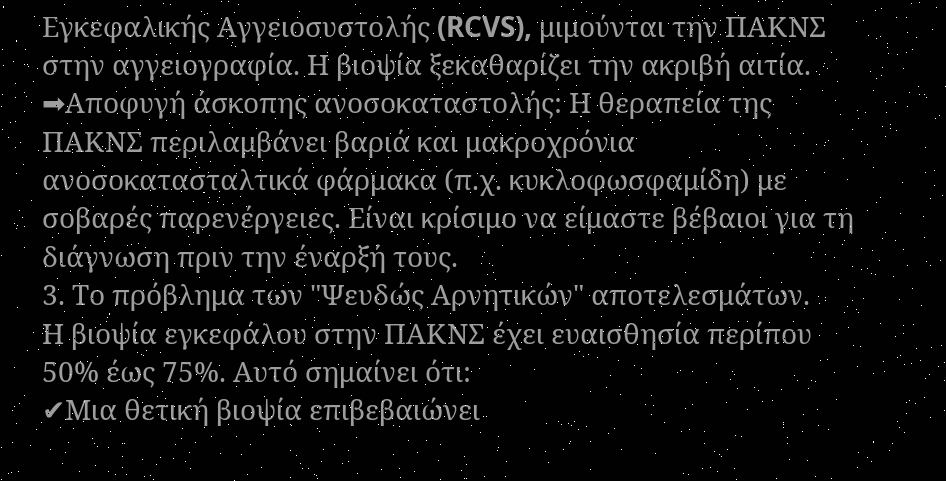Εγκεφαλικής Αγγειοσυστολής (RCVS), μιμούνται την ΠΑΚΝΣ στην αγγειογραφία. Η βιοψία ξεκαθαρίζει την ακριβή αιτία.
➡Αποφυγή άσκοπης ανοσοκαταστολής: Η θεραπεία της ΠΑΚΝΣ περιλαμβάνει βαριά και μακροχρόνια ανοσοκατασταλτικά φάρμακα (π.χ. κυκλοφωσφαμίδη) με σοβαρές παρενέργειες. Είναι κρίσιμο να είμαστε βέβαιοι για τη διάγνωση πριν την έναρξή τους.
3. Το πρόβλημα των "Ψευδώς Αρνητικών" αποτελεσμάτων.
Η βιοψία εγκεφάλου στην ΠΑΚΝΣ έχει ευαισθησία περίπου 50% έως 75%. Αυτό σημαίνει ότι:
✔Μια θετική βιοψία επιβεβαιώνει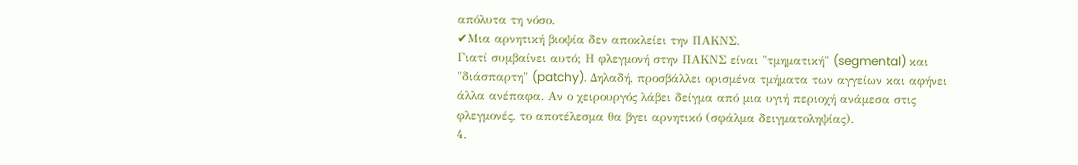απόλυτα τη νόσο.
✔Μια αρνητική βιοψία δεν αποκλείει την ΠΑΚΝΣ.
Γιατί συμβαίνει αυτό; Η φλεγμονή στην ΠΑΚΝΣ είναι "τμηματική" (segmental) και "διάσπαρτη" (patchy). Δηλαδή, προσβάλλει ορισμένα τμήματα των αγγείων και αφήνει άλλα ανέπαφα. Αν ο χειρουργός λάβει δείγμα από μια υγιή περιοχή ανάμεσα στις φλεγμονές, το αποτέλεσμα θα βγει αρνητικό (σφάλμα δειγματοληψίας).
4.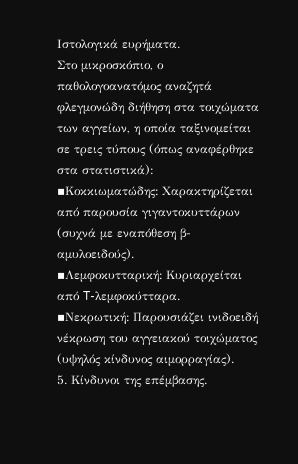Ιστολογικά ευρήματα.
Στο μικροσκόπιο, ο παθολογοανατόμος αναζητά φλεγμονώδη διήθηση στα τοιχώματα των αγγείων, η οποία ταξινομείται σε τρεις τύπους (όπως αναφέρθηκε στα στατιστικά):
▪Κοκκιωματώδης: Χαρακτηρίζεται από παρουσία γιγαντοκυττάρων (συχνά με εναπόθεση β-αμυλοειδούς).
▪Λεμφοκυτταρική: Κυριαρχείται από T-λεμφοκύτταρα.
▪Νεκρωτική: Παρουσιάζει ινιδοειδή νέκρωση του αγγειακού τοιχώματος (υψηλός κίνδυνος αιμορραγίας).
5. Κίνδυνοι της επέμβασης.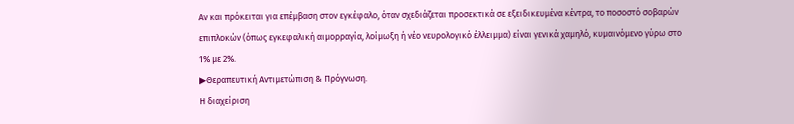Αν και πρόκειται για επέμβαση στον εγκέφαλο, όταν σχεδιάζεται προσεκτικά σε εξειδικευμένα κέντρα, το ποσοστό σοβαρών επιπλοκών (όπως εγκεφαλική αιμορραγία, λοίμωξη ή νέο νευρολογικό έλλειμμα) είναι γενικά χαμηλό, κυμαινόμενο γύρω στο 1% με 2%.
▶Θεραπευτική Αντιμετώπιση & Πρόγνωση.
Η διαχείριση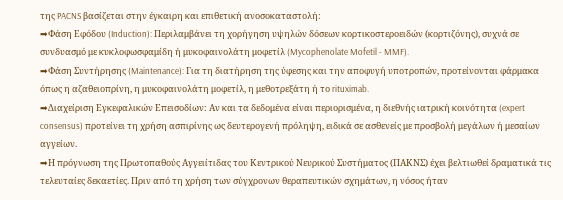της PACNS βασίζεται στην έγκαιρη και επιθετική ανοσοκαταστολή:
➡Φάση Εφόδου (Induction): Περιλαμβάνει τη χορήγηση υψηλών δόσεων κορτικοστεροειδών (κορτιζόνης), συχνά σε συνδυασμό με κυκλοφωσφαμίδη ή μυκοφαινολάτη μοφετίλ (Mycophenolate Mofetil - MMF).
➡Φάση Συντήρησης (Maintenance): Για τη διατήρηση της ύφεσης και την αποφυγή υποτροπών, προτείνονται φάρμακα όπως η αζαθειοπρίνη, η μυκοφαινολάτη μοφετίλ, η μεθοτρεξάτη ή το rituximab.
➡Διαχείριση Εγκεφαλικών Επεισοδίων: Αν και τα δεδομένα είναι περιορισμένα, η διεθνής ιατρική κοινότητα (expert consensus) προτείνει τη χρήση ασπιρίνης ως δευτερογενή πρόληψη, ειδικά σε ασθενείς με προσβολή μεγάλων ή μεσαίων αγγείων.
➡Η πρόγνωση της Πρωτοπαθούς Αγγειίτιδας του Κεντρικού Νευρικού Συστήματος (ΠΑΚΝΣ) έχει βελτιωθεί δραματικά τις τελευταίες δεκαετίες. Πριν από τη χρήση των σύγχρονων θεραπευτικών σχημάτων, η νόσος ήταν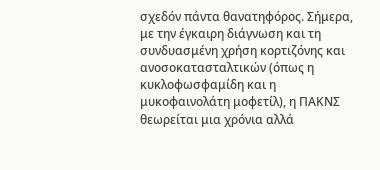σχεδόν πάντα θανατηφόρος. Σήμερα, με την έγκαιρη διάγνωση και τη συνδυασμένη χρήση κορτιζόνης και ανοσοκατασταλτικών (όπως η κυκλοφωσφαμίδη και η μυκοφαινολάτη μοφετίλ), η ΠΑΚΝΣ θεωρείται μια χρόνια αλλά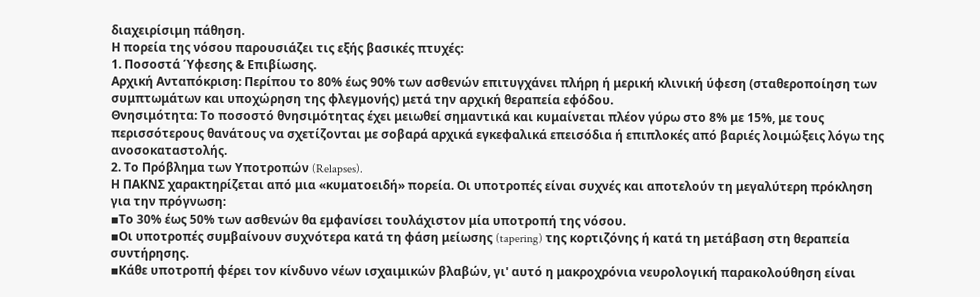διαχειρίσιμη πάθηση.
Η πορεία της νόσου παρουσιάζει τις εξής βασικές πτυχές:
1. Ποσοστά Ύφεσης & Επιβίωσης.
Αρχική Ανταπόκριση: Περίπου το 80% έως 90% των ασθενών επιτυγχάνει πλήρη ή μερική κλινική ύφεση (σταθεροποίηση των συμπτωμάτων και υποχώρηση της φλεγμονής) μετά την αρχική θεραπεία εφόδου.
Θνησιμότητα: Το ποσοστό θνησιμότητας έχει μειωθεί σημαντικά και κυμαίνεται πλέον γύρω στο 8% με 15%, με τους περισσότερους θανάτους να σχετίζονται με σοβαρά αρχικά εγκεφαλικά επεισόδια ή επιπλοκές από βαριές λοιμώξεις λόγω της ανοσοκαταστολής.
2. Το Πρόβλημα των Υποτροπών (Relapses).
Η ΠΑΚΝΣ χαρακτηρίζεται από μια «κυματοειδή» πορεία. Οι υποτροπές είναι συχνές και αποτελούν τη μεγαλύτερη πρόκληση για την πρόγνωση:
▪Το 30% έως 50% των ασθενών θα εμφανίσει τουλάχιστον μία υποτροπή της νόσου.
▪Οι υποτροπές συμβαίνουν συχνότερα κατά τη φάση μείωσης (tapering) της κορτιζόνης ή κατά τη μετάβαση στη θεραπεία συντήρησης.
▪Κάθε υποτροπή φέρει τον κίνδυνο νέων ισχαιμικών βλαβών, γι' αυτό η μακροχρόνια νευρολογική παρακολούθηση είναι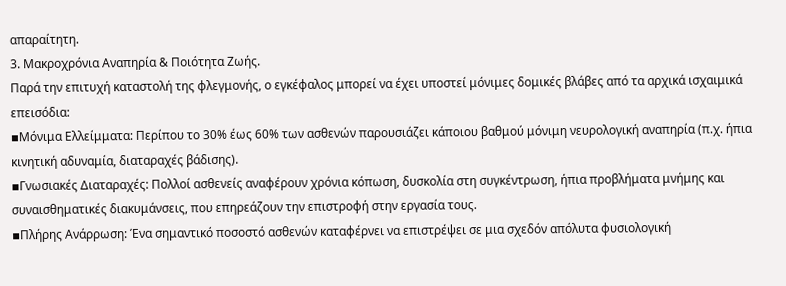απαραίτητη.
3. Μακροχρόνια Αναπηρία & Ποιότητα Ζωής.
Παρά την επιτυχή καταστολή της φλεγμονής, ο εγκέφαλος μπορεί να έχει υποστεί μόνιμες δομικές βλάβες από τα αρχικά ισχαιμικά επεισόδια:
▪Μόνιμα Ελλείμματα: Περίπου το 30% έως 60% των ασθενών παρουσιάζει κάποιου βαθμού μόνιμη νευρολογική αναπηρία (π.χ. ήπια κινητική αδυναμία, διαταραχές βάδισης).
▪Γνωσιακές Διαταραχές: Πολλοί ασθενείς αναφέρουν χρόνια κόπωση, δυσκολία στη συγκέντρωση, ήπια προβλήματα μνήμης και συναισθηματικές διακυμάνσεις, που επηρεάζουν την επιστροφή στην εργασία τους.
▪Πλήρης Ανάρρωση: Ένα σημαντικό ποσοστό ασθενών καταφέρνει να επιστρέψει σε μια σχεδόν απόλυτα φυσιολογική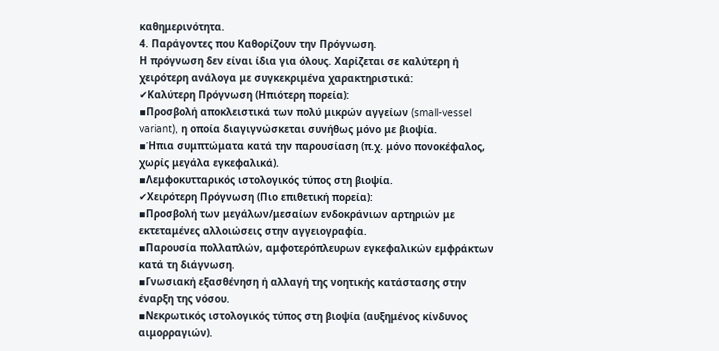καθημερινότητα.
4. Παράγοντες που Καθορίζουν την Πρόγνωση.
Η πρόγνωση δεν είναι ίδια για όλους. Χαρίζεται σε καλύτερη ή χειρότερη ανάλογα με συγκεκριμένα χαρακτηριστικά:
✔Καλύτερη Πρόγνωση (Ηπιότερη πορεία):
▪Προσβολή αποκλειστικά των πολύ μικρών αγγείων (small-vessel variant), η οποία διαγιγνώσκεται συνήθως μόνο με βιοψία.
▪Ήπια συμπτώματα κατά την παρουσίαση (π.χ. μόνο πονοκέφαλος, χωρίς μεγάλα εγκεφαλικά).
▪Λεμφοκυτταρικός ιστολογικός τύπος στη βιοψία.
✔Χειρότερη Πρόγνωση (Πιο επιθετική πορεία):
▪Προσβολή των μεγάλων/μεσαίων ενδοκράνιων αρτηριών με εκτεταμένες αλλοιώσεις στην αγγειογραφία.
▪Παρουσία πολλαπλών, αμφοτερόπλευρων εγκεφαλικών εμφράκτων κατά τη διάγνωση.
▪Γνωσιακή εξασθένηση ή αλλαγή της νοητικής κατάστασης στην έναρξη της νόσου.
▪Νεκρωτικός ιστολογικός τύπος στη βιοψία (αυξημένος κίνδυνος αιμορραγιών).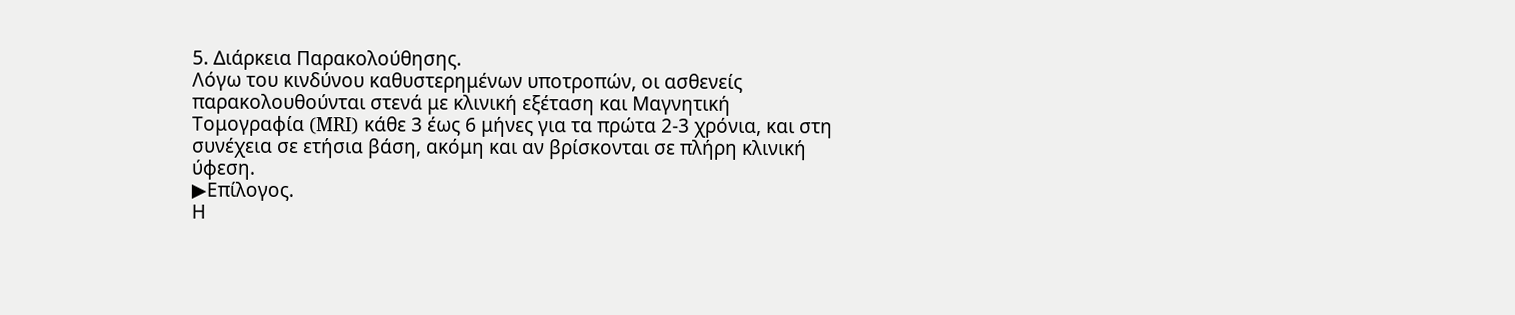5. Διάρκεια Παρακολούθησης.
Λόγω του κινδύνου καθυστερημένων υποτροπών, οι ασθενείς παρακολουθούνται στενά με κλινική εξέταση και Μαγνητική Τομογραφία (MRI) κάθε 3 έως 6 μήνες για τα πρώτα 2-3 χρόνια, και στη συνέχεια σε ετήσια βάση, ακόμη και αν βρίσκονται σε πλήρη κλινική ύφεση.
▶Επίλογος.
Η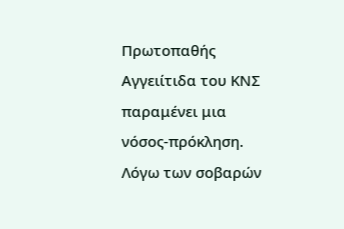Πρωτοπαθής Αγγειίτιδα του ΚΝΣ παραμένει μια νόσος-πρόκληση. Λόγω των σοβαρών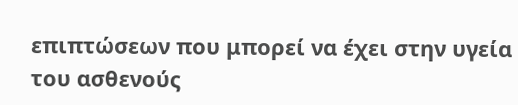επιπτώσεων που μπορεί να έχει στην υγεία του ασθενούς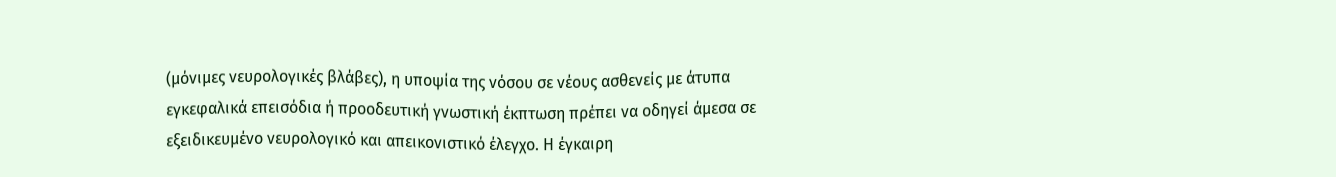(μόνιμες νευρολογικές βλάβες), η υποψία της νόσου σε νέους ασθενείς με άτυπα εγκεφαλικά επεισόδια ή προοδευτική γνωστική έκπτωση πρέπει να οδηγεί άμεσα σε εξειδικευμένο νευρολογικό και απεικονιστικό έλεγχο. Η έγκαιρη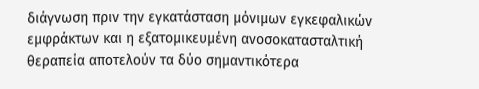διάγνωση πριν την εγκατάσταση μόνιμων εγκεφαλικών εμφράκτων και η εξατομικευμένη ανοσοκατασταλτική θεραπεία αποτελούν τα δύο σημαντικότερα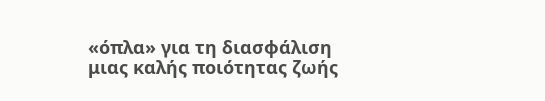«όπλα» για τη διασφάλιση μιας καλής ποιότητας ζωής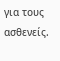για τους ασθενείς.